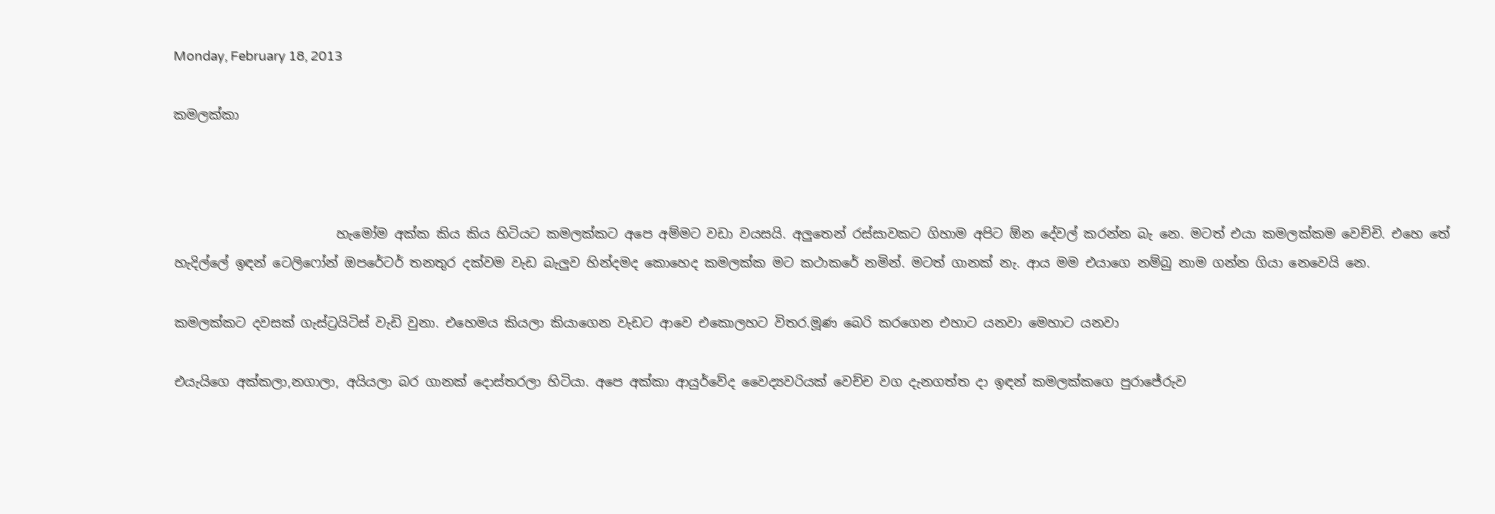Monday, February 18, 2013

කමලක්කා



                         හැමෝම අක්ක කිය කිය හිටියට කමලක්කට අපෙ අම්මට වඩා වයසයි. අලුතෙන් රස්සාවකට ගිහාම අපිට ඕන දේවල් කරන්න බැ නෙ. මටත් එයා කමලක්කම වෙච්චි. එහෙ තේ හැදිල්ලේ ඉඳන් ටෙලිෆෝන් ඔපරේටර් තනතුර දක්වම වැඩ බැලුව හින්දමද කොහෙද කමලක්ක මට කථාකරේ නමින්. මටත් ගානක් නැ. ආය මම එයාගෙ නම්බු නාම ගන්න ගියා නෙවෙයි නෙ.

කමලක්කට දවසක් ගැස්ට්‍රයිටිස් වැඩි වුනා. එහෙමය කියලා කියාගෙන වැඩට ආවෙ එකොලහට විතර.මූණ බෙරි කරගෙන එහාට යනවා මෙහාට යනවා

එයැ‍යිගෙ අක්කලා,නගාලා, අයියලා බර ගානක් දොස්තරලා හිටියා. අපෙ අක්කා ආයුර්වේද වෛද්‍යවරියක් වෙච්ච වග දැනගත්ත දා ඉඳන් කමලක්කගෙ පුරාජේරුව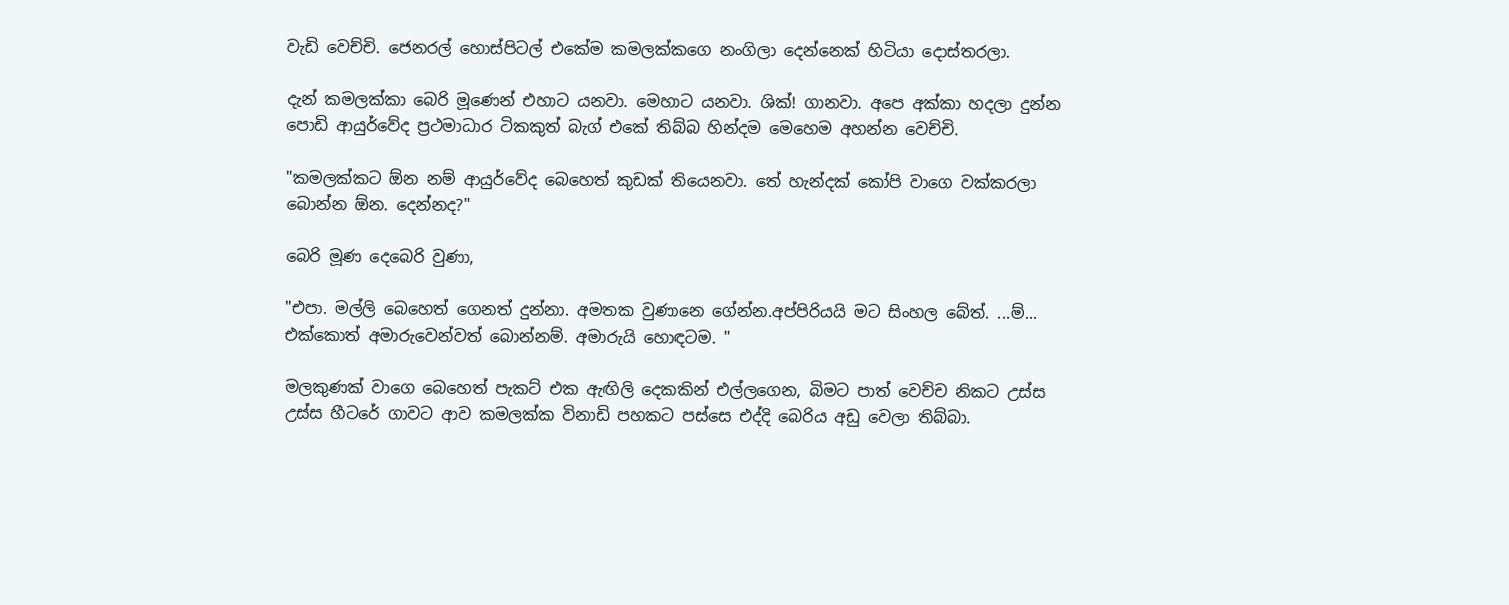වැඩි වෙච්චි. ජෙනරල් හොස්පිටල් එකේම කමලක්කගෙ නංගිලා දෙන්නෙක් හිටියා දොස්තරලා.

දැන් කමලක්කා බෙරි මූණෙන් එහාට යනවා. මෙහාට යනවා. ශික්! ගානවා. අපෙ අක්කා හදලා දුන්න පොඩි ආයුර්වේද ප්‍රථමාධාර ටිකකුත් බැග් එකේ තිබ්බ හින්දම මෙහෙම අහන්න වෙච්චි.

"කමලක්කට ඕන නම් ආයුර්වේද බෙහෙත් කුඩක් තියෙනවා. තේ හැන්දක් කෝපි වාගෙ වක්කරලා බොන්න ඕන. දෙන්නද?"

බෙරි මූණ දෙබෙරි වුණා,

"එපා. මල්ලි බෙහෙත් ගෙනත් දුන්නා. අමතක වුණානෙ ගේන්න.අප්පිරියයි මට සිංහල බේත්. ...ම්... එක්කොත් අමාරුවෙන්වත් බොන්නම්. අමාරුයි හොඳටම. "

මලකුණක් වාගෙ බෙහෙත් පැකට් එක ඇඟිලි දෙකකින් එල්ලගෙන, බිමට පාත් වෙච්ච නිකට උස්ස උස්ස හීටරේ ගාවට ආව කමලක්ක විනාඩි පහකට පස්සෙ එද්දි බෙරිය අඩු වෙලා තිබ්බා.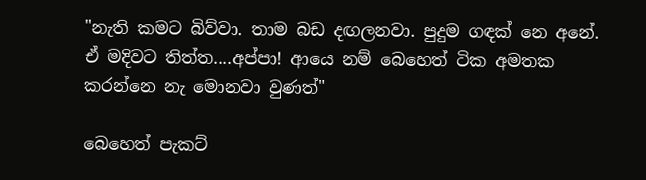"නැති කමට බිව්වා. තාම බඩ දඟලනවා. පුදුම ගඳක් නෙ අනේ. ඒ මදිවට තිත්ත....අප්පා! ආයෙ නම් බෙහෙත් ටික අමතක කරන්නෙ නැ මොනවා වුණත්"

බෙහෙත් පැකට්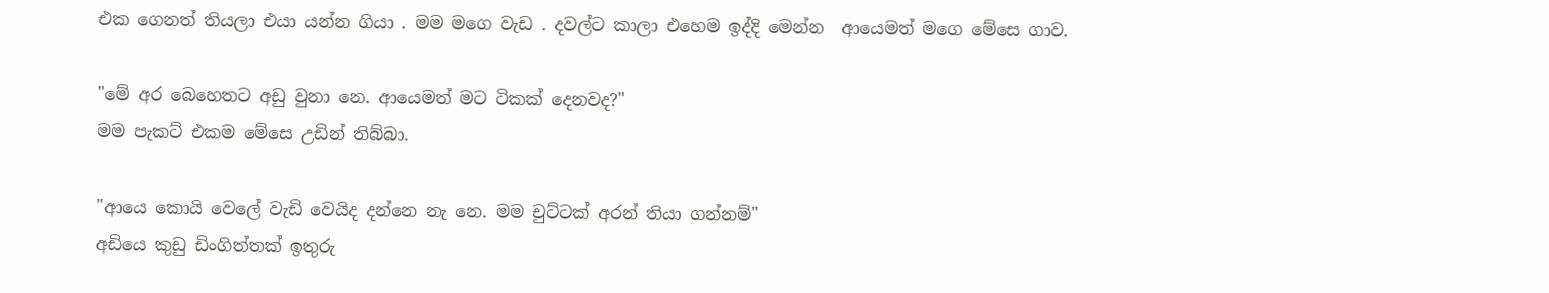එක ගෙනත් තියලා එයා යන්න ගියා . මම මගෙ වැඩ . දවල්ට කාලා එහෙම ඉද්දි මෙන්න  ආයෙමත් මගෙ මේසෙ ගාව.

"මේ අර බෙහෙතට අඩු වුනා නෙ. ආයෙමත් මට ටිකක් දෙනවද?"
මම පැකට් එකම මේසෙ උඩින් තිබ්බා.

"ආයෙ කොයි වෙලේ වැඩි වෙයිද දන්නෙ නැ නෙ. මම චුට්ටක් අරන් තියා ගන්නම්"
අඩියෙ කුඩු ඩිංගිත්තක් ඉතුරු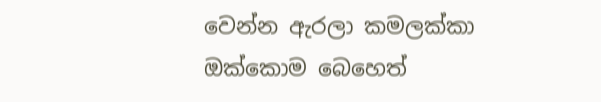වෙන්න ඇරලා කමලක්කා ඔක්කොම බෙහෙත්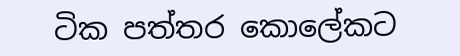ටික පත්තර කොලේකට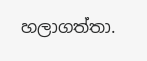හලාගත්තා.